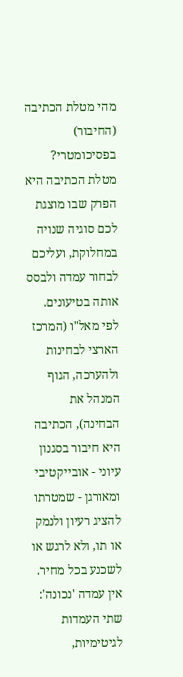מהי מטלת הכתיבה (החיבור) בפסיכומטרי?
מטלת הכתיבה היא הפרק שבו מוצגת לכם סוגיה שנויה במחלוקת, ועליכם לבחור עמדה ולבסס אותה בטיעונים. לפי מאל"ו (המרכז הארצי לבחינות ולהערכה, הגוף המנהל את הבחינה), הכתיבה היא חיבור בסגנון עיוני - אובייקטיבי ומאורגן - שמטרתו להציג רעיון ולנמק או תו, ולא לרגש או לשכנע בכל מחיר. אין עמדה 'נכונה': שתי העמדות לגיטימיות,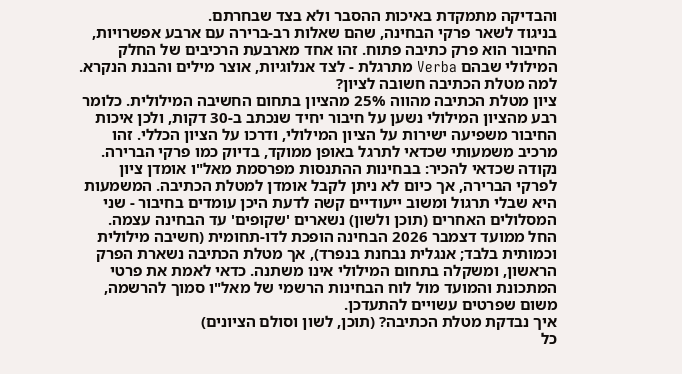והבדיקה מתמקדת באיכות ההסבר ולא בצד שבחרתם.
בניגוד לשאר פרקי הבחינה, שהם שאלות רב-ברירה עם ארבע אפשרויות, החיבור הוא פרק כתיבה פתוח. זהו אחד מארבעת הרכיבים של החלק המילולי שבהם Verba מתרגלת - לצד אנלוגיות, אוצר מילים והבנת הנקרא.
למה מטלת הכתיבה חשובה לציון?
ציון מטלת הכתיבה מהווה 25% מהציון בתחום החשיבה המילולית. כלומר רבע מהציון המילולי נשען על חיבור יחיד שנכתב ב-30 דקות, ולכן איכות החיבור משפיעה ישירות על הציון המילולי, ודרכו על הציון הכללי. זהו מרכיב משמעותי שכדאי לתרגל באופן ממוקד, בדיוק כמו פרקי הברירה.
נקודה שכדאי להכיר: בבחינות ההתנסות מפרסמת מאל"ו אומדן ציון לפרקי הברירה, אך כיום לא ניתן לקבל אומדן למטלת הכתיבה. המשמעות היא שבלי תרגול ומשוב ייעודיים קשה לדעת היכן עומדים בחיבור - שני המסלולים האחרים (תוכן ולשון) נשארים 'שקופים' עד הבחינה עצמה.
החל ממועד דצמבר 2026 הבחינה הופכת לדו-תחומית (חשיבה מילולית וכמותית בלבד; אנגלית נבחנת בנפרד), אך מטלת הכתיבה נשארת הפרק הראשון, ומשקלה בתחום המילולי אינו משתנה. כדאי לאמת את פרטי המתכונת והמועד מול לוח הבחינות הרשמי של מאל"ו סמוך להרשמה, משום שפרטים עשויים להתעדכן.
איך נבדקת מטלת הכתיבה? (תוכן, לשון וסולם הציונים)
כל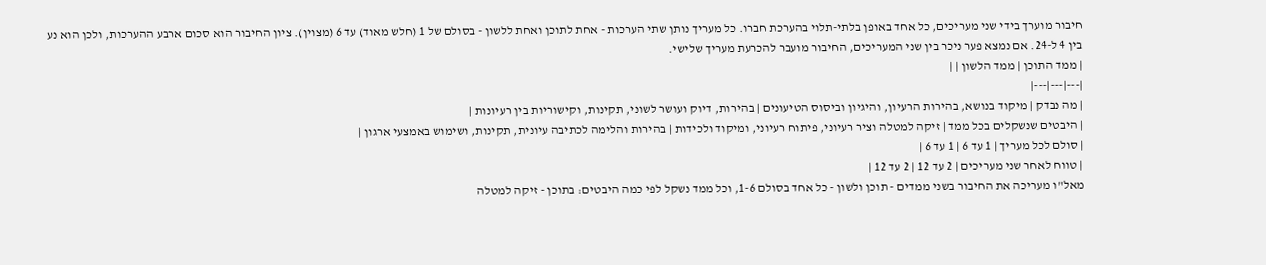חיבור מוערך בידי שני מעריכים, כל אחד באופן בלתי-תלוי בהערכת חברו. כל מעריך נותן שתי הערכות - אחת לתוכן ואחת ללשון - בסולם של 1 (חלש מאוד) עד 6 (מצוין). ציון החיבור הוא סכום ארבע ההערכות, ולכן הוא נע בין 4 ל-24. אם נמצא פער ניכר בין שני המעריכים, החיבור מועבר להכרעת מעריך שלישי.
| ממד התוכן | ממד הלשון | |
|---|---|---|
| מה נבדק | מיקוד בנושא, בהירות הרעיון, והיגיון וביסוס הטיעונים | בהירות, דיוק ועושר לשוני, תקינות, וקישוריות בין רעיונות |
| היבטים שנשקלים בכל ממד | זיקה למטלה וציר רעיוני, פיתוח רעיוני, ומיקוד ולכידות | בהירות והלימה לכתיבה עיונית, תקינות, ושימוש באמצעי ארגון |
| סולם לכל מעריך | 1 עד 6 | 1 עד 6 |
| טווח לאחר שני מעריכים | 2 עד 12 | 2 עד 12 |
מאל"ו מעריכה את החיבור בשני ממדים - תוכן ולשון - כל אחד בסולם 1-6, וכל ממד נשקל לפי כמה היבטים: בתוכן - זיקה למטלה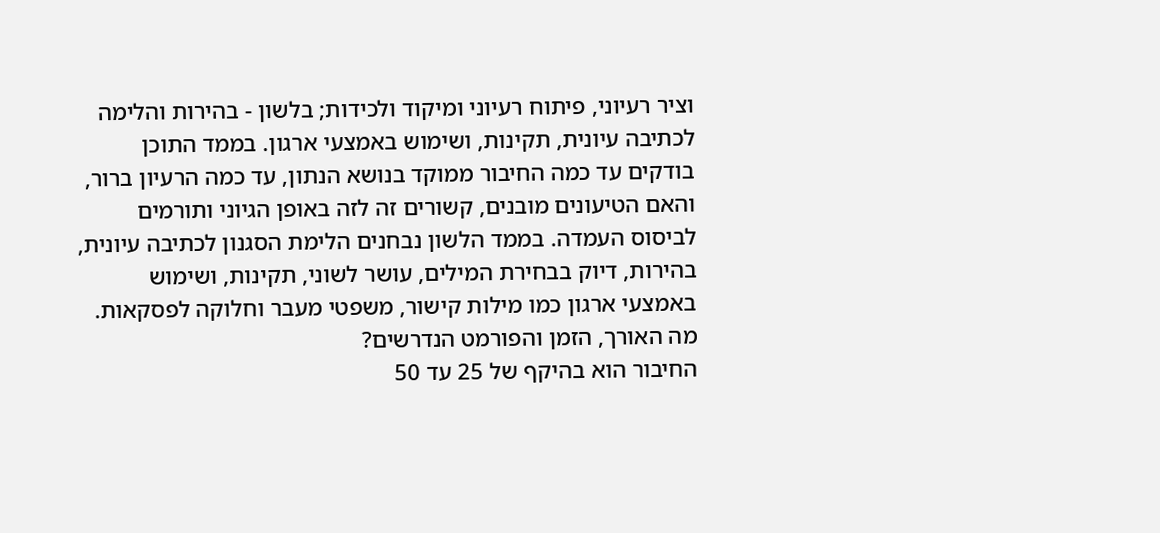וציר רעיוני, פיתוח רעיוני ומיקוד ולכידות; בלשון - בהירות והלימה לכתיבה עיונית, תקינות, ושימוש באמצעי ארגון. בממד התוכן בודקים עד כמה החיבור ממוקד בנושא הנתון, עד כמה הרעיון ברור, והאם הטיעונים מובנים, קשורים זה לזה באופן הגיוני ותורמים לביסוס העמדה. בממד הלשון נבחנים הלימת הסגנון לכתיבה עיונית, בהירות, דיוק בבחירת המילים, עושר לשוני, תקינות, ושימוש באמצעי ארגון כמו מילות קישור, משפטי מעבר וחלוקה לפסקאות.
מה האורך, הזמן והפורמט הנדרשים?
החיבור הוא בהיקף של 25 עד 50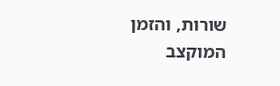שורות, והזמן המוקצב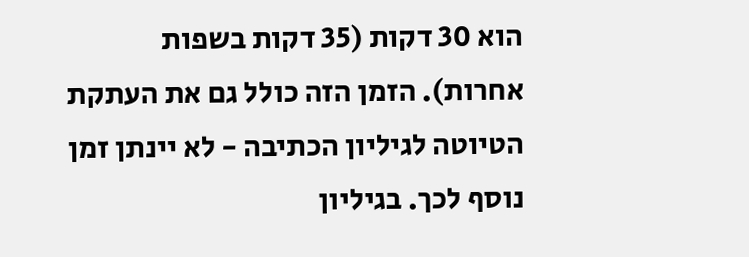הוא 30 דקות (35 דקות בשפות אחרות). הזמן הזה כולל גם את העתקת הטיוטה לגיליון הכתיבה - לא יינתן זמן נוסף לכך. בגיליון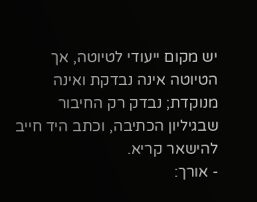יש מקום ייעודי לטיוטה, אך הטיוטה אינה נבדקת ואינה מנוקדת; נבדק רק החיבור שבגיליון הכתיבה, וכתב היד חייב להישאר קריא.
- אורך: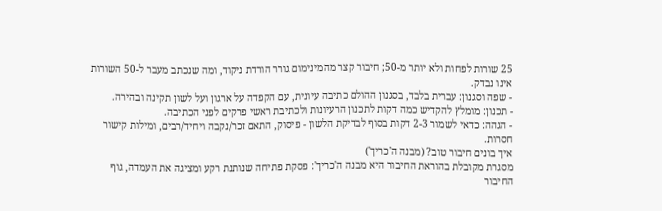25 שורות לפחות ולא יותר מ-50; חיבור קצר מהמינימום גורר הורדת ניקוד, ומה שנכתב מעבר ל-50 השורות אינו נבדק.
- שפה וסגנון: עברית בלבד, בסגנון ההולם כתיבה עיונית, עם הקפדה על ארגון ועל לשון תקינה ובהירה.
- תכנון: מומלץ להקדיש כמה דקות לתכנון הרעיונות ולכתיבת ראשי פרקים לפני הכתיבה.
- הגהה: כדאי לשמור 2-3 דקות בסוף לבדיקת הלשון - פיסוק, התאם זכר/נקבה ויחיד/רבים, ומילות קישור חסרות.
איך בונים חיבור טוב? (מבנה ה'כריך')
מסגרת מקובלת בהוראת החיבור היא מבנה ה'כריך': פסקת פתיחה שנותנת רקע ומציגה את העמדה, גוף החיבור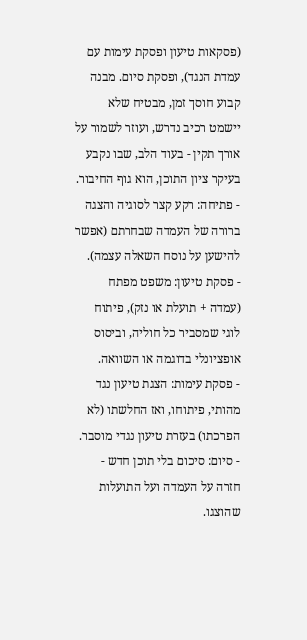(פסקאות טיעון ופסקת עימות עם עמדת הנגד), ופסקת סיום. מבנה קבוע חוסך זמן, מבטיח שלא יישמט רכיב נדרש, ועוזר לשמור על אורך תקין - בעוד הלב, שבו נקבע בעיקר ציון התוכן, הוא גוף החיבור.
- פתיחה: רקע קצר לסוגיה והצגה ברורה של העמדה שבחרתם (אפשר להישען על נוסח השאלה עצמה).
- פסקת טיעון: משפט מפתח (עמדה + תועלת או נזק), פיתוח לוגי שמסביר כל חוליה, וביסוס אופציונלי בדוגמה או השוואה.
- פסקת עימות: הצגת טיעון נגד מהותי, פיתוחו, ואז החלשתו (לא הפרכתו) בעזרת טיעון נגדי מוסבר.
- סיום: סיכום בלי תוכן חדש - חזרה על העמדה ועל התועלות שהוצגו.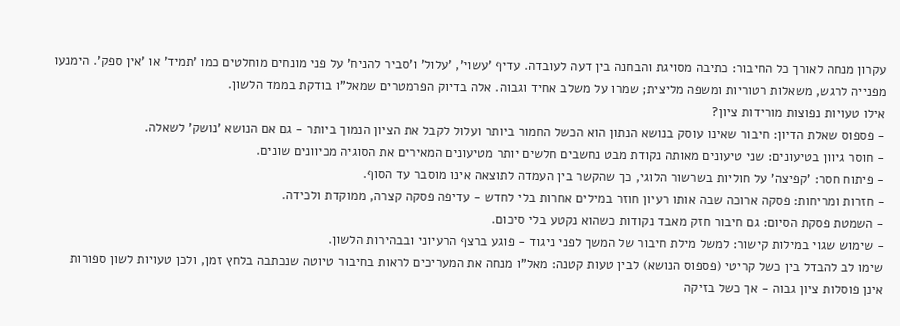עקרון מנחה לאורך כל החיבור: כתיבה מסויגת והבחנה בין דעה לעובדה. עדיף 'עשוי', 'עלול' ו'סביר להניח' על פני מונחים מוחלטים כמו 'תמיד' או 'אין ספק'. הימנעו מפנייה לרגש, משאלות רטוריות ומשפה מליצית; שמרו על משלב אחיד וגבוה. אלה בדיוק הפרמטרים שמאל"ו בודקת בממד הלשון.
אילו טעויות נפוצות מורידות ציון?
- פספוס שאלת הדיון: חיבור שאינו עוסק בנושא הנתון הוא הכשל החמור ביותר ועלול לקבל את הציון הנמוך ביותר - גם אם הנושא 'נושק' לשאלה.
- חוסר גיוון בטיעונים: שני טיעונים מאותה נקודת מבט נחשבים חלשים יותר מטיעונים המאירים את הסוגיה מכיוונים שונים.
- פיתוח חסר: 'קפיצה' על חוליות בשרשור הלוגי, כך שהקשר בין העמדה לתוצאה אינו מוסבר עד הסוף.
- חזרות ומריחות: פסקה ארוכה שבה אותו רעיון חוזר במילים אחרות בלי לחדש - עדיפה פסקה קצרה, ממוקדת ולכידה.
- השמטת פסקת הסיום: גם חיבור חזק מאבד נקודות כשהוא נקטע בלי סיכום.
- שימוש שגוי במילות קישור: למשל מילת חיבור של המשך לפני ניגוד - פוגע ברצף הרעיוני ובבהירות הלשון.
שימו לב להבדל בין כשל קריטי (פספוס הנושא) לבין טעות קטנה: מאל"ו מנחה את המעריכים לראות בחיבור טיוטה שנכתבה בלחץ זמן, ולכן טעויות לשון ספורות אינן פוסלות ציון גבוה - אך כשל בזיקה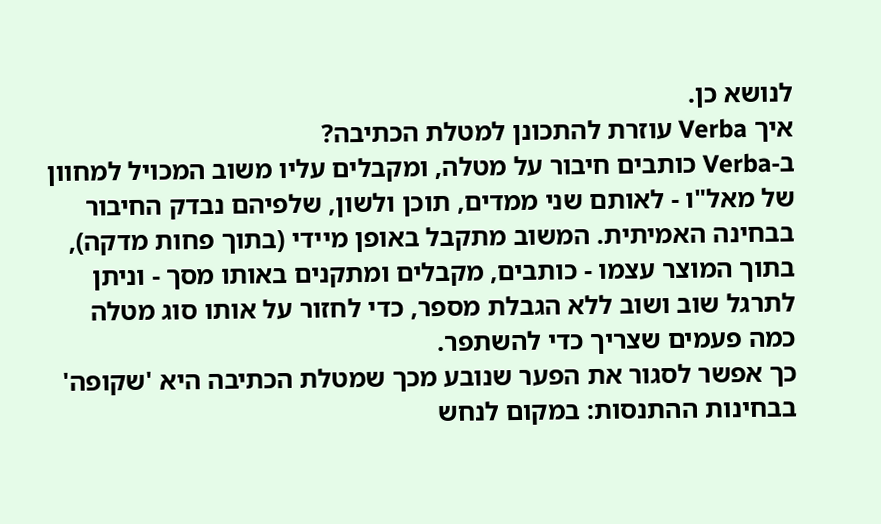לנושא כן.
איך Verba עוזרת להתכונן למטלת הכתיבה?
ב-Verba כותבים חיבור על מטלה, ומקבלים עליו משוב המכויל למחוון של מאל"ו - לאותם שני ממדים, תוכן ולשון, שלפיהם נבדק החיבור בבחינה האמיתית. המשוב מתקבל באופן מיידי (בתוך פחות מדקה), בתוך המוצר עצמו - כותבים, מקבלים ומתקנים באותו מסך - וניתן לתרגל שוב ושוב ללא הגבלת מספר, כדי לחזור על אותו סוג מטלה כמה פעמים שצריך כדי להשתפר.
כך אפשר לסגור את הפער שנובע מכך שמטלת הכתיבה היא 'שקופה' בבחינות ההתנסות: במקום לנחש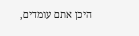היכן אתם עומדים,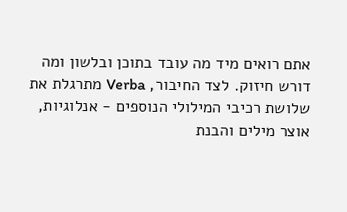אתם רואים מיד מה עובד בתוכן ובלשון ומה דורש חיזוק. לצד החיבור, Verba מתרגלת את שלושת רכיבי המילולי הנוספים - אנלוגיות, אוצר מילים והבנת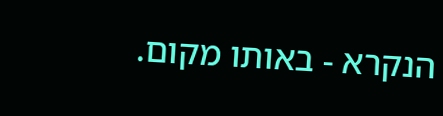הנקרא - באותו מקום.